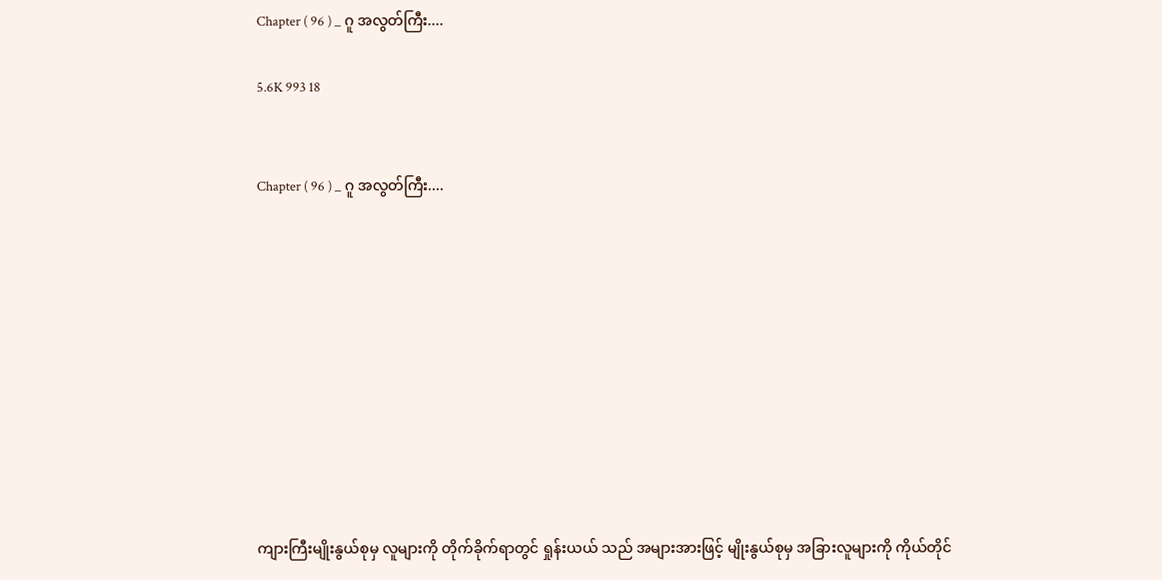Chapter ( 96 ) _ ဂူ အလွတ်ကြီး....

5.6K 993 18


Chapter ( 96 ) _ ဂူ အလွတ်ကြီး....










ကျားကြီးမျိုးနွယ်စုမှ လူများကို တိုက်ခိုက်ရာတွင် ရှုန်းယယ် သည် အများအားဖြင့် မျိုးနွယ်စုမှ အခြားလူများကို ကိုယ်တိုင်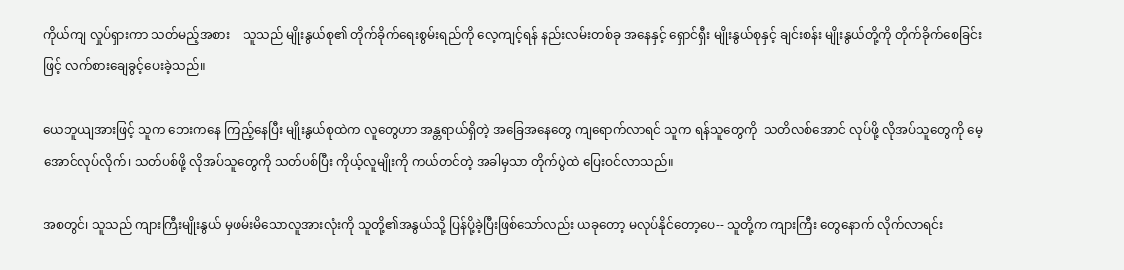ကိုယ်ကျ လှုပ်ရှားကာ သတ်မည့်အစား    သူသည် မျိုးနွယ်စု၏ တိုက်ခိုက်ရေးစွမ်းရည်ကို လေ့ကျင့်ရန် နည်းလမ်းတစ်ခု အနေနှင့် ရှောင်ရှီး မျိုးနွယ်စုနှင့် ချင်းစန်း မျိုးနွယ်တို့ကို တိုက်ခိုက်စေခြင်းဖြင့် လက်စားချေခွင့်ပေးခဲ့သည်။

ယေဘူယျအားဖြင့် သူက ဘေးကနေ ကြည့်နေပြီး မျိုးနွယ်စုထဲက လူတွေဟာ အန္တရာယ်ရှိတဲ့ အခြေအနေတွေ ကျရောက်လာရင် သူက ရန်သူတွေကို  သတိလစ်အောင် လုပ်ဖို့ လိုအပ်သူတွေကို မေ့အောင်လုပ်လိုက်၊ သတ်ပစ်ဖို့ လိုအပ်သူတွေကို သတ်ပစ်ပြီး ကိုယ့်လူမျိုးကို ကယ်တင်တဲ့ အခါမှသာ တိုက်ပွဲထဲ ပြေးဝင်လာသည်။

အစတွင်၊ သူသည် ကျားကြီးမျိုးနွယ် မှဖမ်းမိသောလူအားလုံးကို သူတို့၏အနွယ်သို့ ပြန်ပို့ခဲ့ပြီးဖြစ်သော်လည်း ယခုတော့ မလုပ်နိုင်တော့ပေ-- သူတို့က ကျားကြီး တွေနောက် လိုက်လာရင်း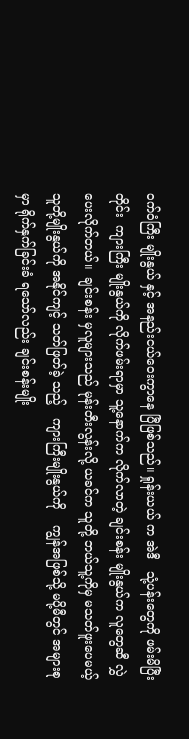ဝက်ဝံကြီး မျိုးနွယ် နှင့် အနည်းငယ်ဝေးကွာနေ ပြီဖြစ်သည်။ ရှုန်းယယ် က အဲဒီ   သုံ့ပန်းတွေကို ဖမ်းမိပြီးတိုင်း  ကျားကြီး မျိုးနွယ်ကို လိုက်ဖမ်းရာမှာ သူ့နောက်က လိုက်လာတဲ့ ချင်းစန်း မျိုးနွယ်က လူတွေဆီ လွှဲပေးလိုက်တယ်။  ချင်းစန်း မှလူများသည် မုန်းတီးလွန်းလို့ ယခင်က သူတို့ ဘယ်သူ့ကိုမှ မသတ်ဖူးပေမယ့် သူတို့မျိုးနွယ်ကို အနိုင်ကျင့် သတ်ဖြတ်ခဲ့ သည့်   ကျားကြီးမျိုးနွယ်ကို    ကျွန်အဖြစ်သို့ မပို့မီတွင် အများစုမှာ ရိုက်နှက်ခြင်းခံ ရသော်လည်း ချင်းစန်းမျိုး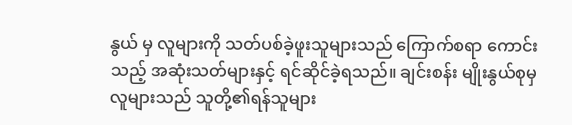နွယ် မှ လူများကို သတ်ပစ်ခဲ့ဖူးသူများသည် ကြောက်စရာ ကောင်းသည့် အဆုံးသတ်များနှင့် ရင်ဆိုင်ခဲ့ရသည်။ ချင်းစန်း မျိုးနွယ်စုမှ လူများသည် သူတို့၏ရန်သူများ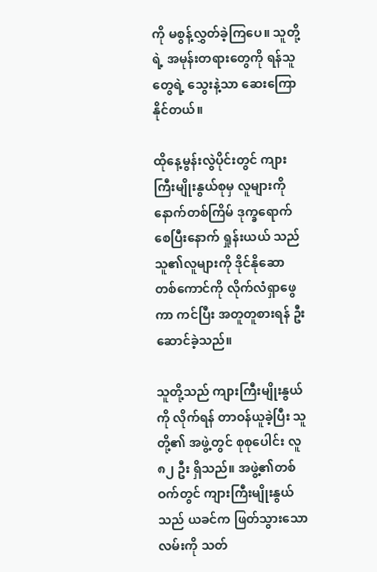ကို မစွန့်လွှတ်ခဲ့ကြပေ။ သူတို့ရဲ့ အမုန်းတရားတွေကို ရန်သူတွေရဲ့ သွေးနဲ့သာ ဆေးကြောနိုင်တယ်။

ထိုနေ့မွန်းလွဲပိုင်းတွင် ကျားကြီးမျိုးနွယ်စုမှ လူများကို နောက်တစ်ကြိမ် ဒုက္ခရောက်စေပြီးနောက် ရှုန်းယယ် သည် သူ၏လူများကို ဒိုင်နိုဆော တစ်ကောင်ကို လိုက်လံရှာဖွေကာ ကင်ပြီး အတူတူစားရန် ဦးဆောင်ခဲ့သည်။

သူတို့သည် ကျားကြီးမျိုးနွယ် ကို လိုက်ရန် တာဝန်ယူခဲ့ပြီး သူတို့၏ အဖွဲ့တွင် စုစုပေါင်း လူ ၈၂ ဦး ရှိသည်။ အဖွဲ့၏တစ်ဝက်တွင် ကျားကြီးမျိုးနွယ်သည် ယခင်က ဖြတ်သွားသောလမ်းကို သတ်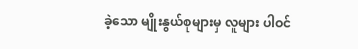ခဲ့သော မျိုးနွယ်စုများမှ လူများ ပါဝင်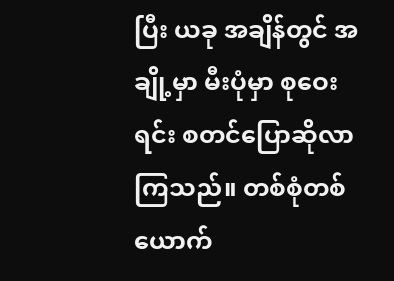ပြီး ယခု အချိန်တွင် အချို့မှာ မီးပုံမှာ စုဝေးရင်း စတင်ပြောဆိုလာကြသည်။ တစ်စုံတစ်ယောက်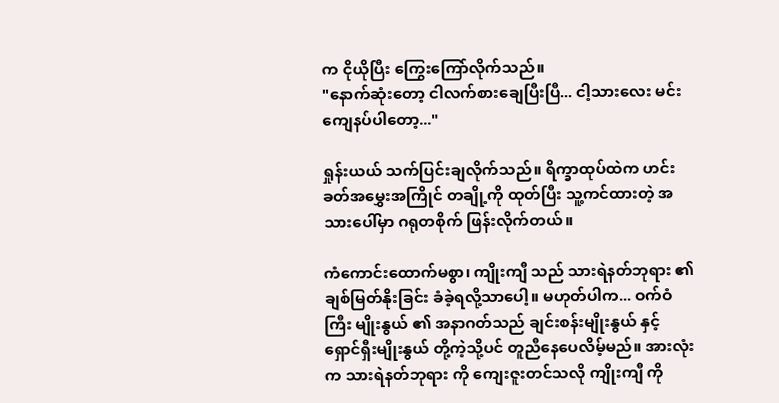က ငိုယိုပြီး ကြွေးကြော်လိုက်သည်။
"နောက်ဆုံးတော့ ငါလက်စားချေပြီးပြီ... ငါ့သားလေး မင်းကျေနပ်ပါတော့..."

ရှုန်းယယ် သက်ပြင်းချလိုက်သည်။ ရိက္ခာထုပ်ထဲက ဟင်းခတ်အမွှေးအကြိုင် တချို့ကို ထုတ်ပြီး သူ့ကင်ထားတဲ့ အသားပေါ်မှာ ဂရုတစိုက် ဖြန်းလိုက်တယ်။

ကံကောင်းထောက်မစွာ၊ ကျိုးကျီ သည် သားရဲနတ်ဘုရား ၏ ချစ်မြတ်နိုးခြင်း ခံခဲ့ရလို့သာပေါ့။ မဟုတ်ပါက... ဝက်ဝံကြီး မျိုးနွယ် ၏ အနာဂတ်သည် ချင်းစန်းမျိုးနွယ် နှင့် ရှောင်ရှီးမျိုးနွယ် တို့ကဲ့သို့ပင် တူညီနေပေလိမ့်မည်။ အားလုံးက သားရဲနတ်ဘုရား ကို ကျေးဇူးတင်သလို ကျိုးကျီ ကို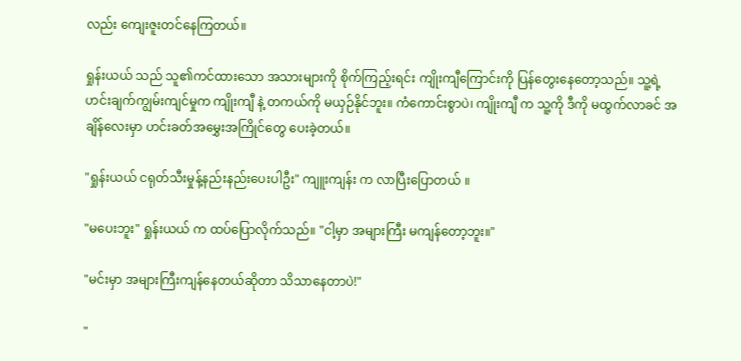လည်း ကျေးဇူးတင်နေကြတယ်။

ရှုန်းယယ် သည် သူ၏ကင်ထားသော အသားများကို စိုက်ကြည့်းရင်း ကျိုးကျီကြောင်းကို ပြန်တွေးနေတော့သည်။ သူ့ရဲ့ ဟင်းချက်ကျွမ်းကျင်မှုက ကျိုးကျီ နဲ့ တကယ်ကို မယှဉ်နိုင်ဘူး။ ကံကောင်းစွာပဲ၊ ကျိုးကျီ က သူ့ကို ဒီကို မထွက်လာခင် အချိန်လေးမှာ ဟင်းခတ်အမွှေးအကြိုင်တွေ ပေးခဲ့တယ်။

"ရှုန်းယယ် ငရုတ်သီးမှုန့်နည်းနည်းပေးပါဦး" ကျူးကျန်း က လာပြီးပြောတယ် ။

"မပေးဘူး" ရှုန်းယယ် က ထပ်ပြောလိုက်သည်။ "ငါ့မှာ အများကြီး မကျန်တော့ဘူး။"

"မင်းမှာ အများကြီးကျန်နေတယ်ဆိုတာ သိသာနေတာပဲ!"

"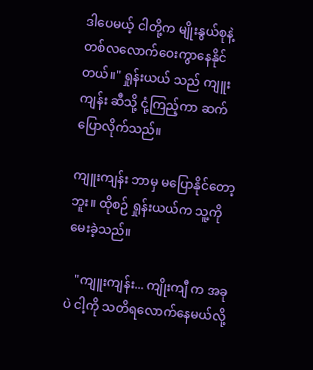ဒါပေမယ့် ငါတို့က မျိုးနွယ်စုနဲ့ တစ်လလောက်ဝေးကွာနေနိုင်တယ်။" ရှုန်းယယ် သည် ကျူးကျန်း ဆီသို့ ငုံ့ကြည့်ကာ ဆက်ပြောလိုက်သည်။

ကျူးကျန်း ဘာမှ မပြောနိုင်တော့ဘူး။ ထိုစဉ် ရှုန်းယယ်က သူ့ကို မေးခဲ့သည်။

   "ကျူးကျန်း... ကျိုးကျီ က အခုပဲ ငါ့ကို သတိရလောက်နေမယ်လို့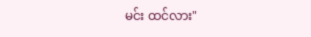မင်း ထင်လား"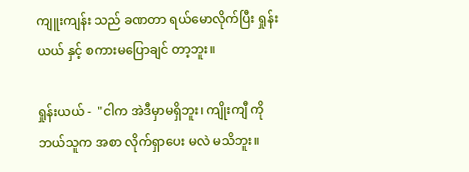ကျူးကျန်း သည် ခဏတာ ရယ်မောလိုက်ပြီး ရှုန်းယယ် နှင့် စကားမပြောချင် တာ့ဘူး။

ရှုန်းယယ် -  "ငါက အဲဒီမှာမရှိဘူး၊ ကျိုးကျီ ကို ဘယ်သူက အစာ လိုက်ရှာပေး မလဲ မသိဘူး။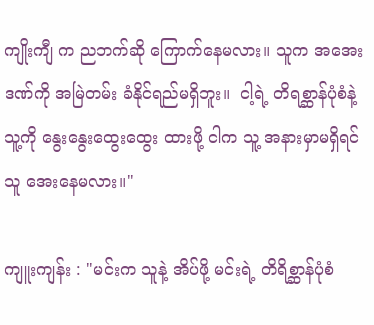ကျိုးကျီ က ညဘက်ဆို ကြောက်နေမလား။ သူက အအေးဒဏ်ကို အမြဲတမ်း ခံနိုင်ရည်မရှိဘူး။  ငါ့ရဲ့ တိရစ္ဆာန်ပုံစံနဲ့ သူ့ကို နွေးနွေးထွေးထွေး ထားဖို့ ငါက သူ့ အနားမှာမရှိရင် သူ အေးနေမလား။"

ကျူးကျန်း : "မင်းက သူနဲ့ အိပ်ဖို့ မင်းရဲ့ တိရိစ္ဆာန်ပုံစံ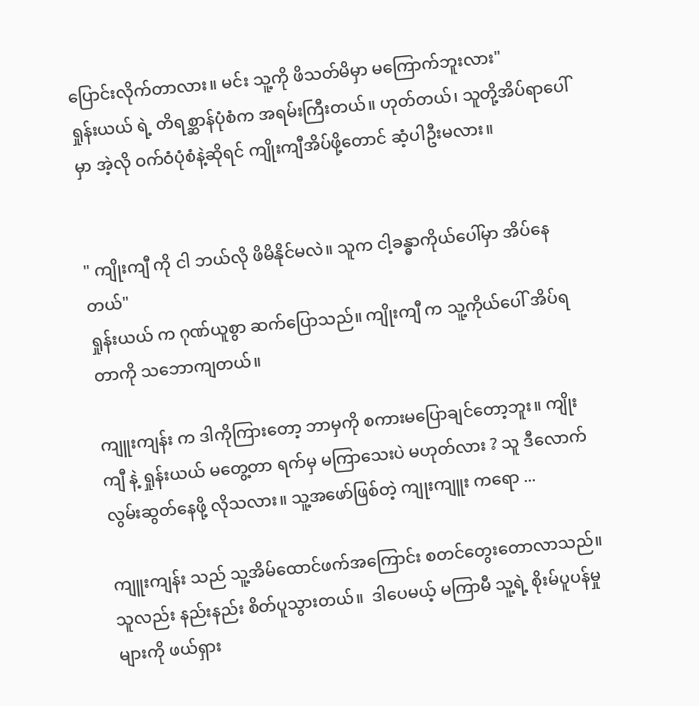ပြောင်းလိုက်တာလား။ မင်း သူ့ကို ဖိသတ်မိမှာ မကြောက်ဘူးလား"
ရှုန်းယယ် ရဲ့ တိရစ္ဆာန်ပုံစံက အရမ်းကြီးတယ်။ ဟုတ်တယ်၊ သူတို့အိပ်ရာပေါ်မှာ အဲ့လို ဝက်ဝံပုံစံနဲ့ဆိုရင် ကျိုးကျီအိပ်ဖို့တောင် ဆံ့ပါဦးမလား။


" ကျိုးကျီ ကို ငါ ဘယ်လို ဖိမိနိုင်မလဲ။ သူက ငါ့ခန္ဓာကိုယ်ပေါ်မှာ အိပ်နေတယ်"
ရှုန်းယယ် က ဂုဏ်ယူစွာ ဆက်ပြောသည်။ ကျိုးကျီ က သူ့ကိုယ်ပေါ် အိပ်ရတာကို သဘောကျတယ်။

ကျူးကျန်း က ဒါကိုကြားတော့ ဘာမှကို စကားမပြောချင်တော့ဘူး။ ကျိုးကျီ နဲ့ ရှုန်းယယ် မတွေ့တာ ရက်မှ မကြာသေးပဲ မဟုတ်လား ? သူ ဒီလောက် လွမ်းဆွတ်နေဖို့ လိုသလား။ သူ့အဖော်ဖြစ်တဲ့ ကျုးကျူး ကရော ...

ကျူးကျန်း သည် သူ့အိမ်ထောင်ဖက်အကြောင်း စတင်တွေးတောလာသည်။ သူလည်း နည်းနည်း စိတ်ပူသွားတယ်။  ဒါပေမယ့် မကြာမီ သူ့ရဲ့ စိုးမ်ပူပန်မှုများကို ဖယ်ရှား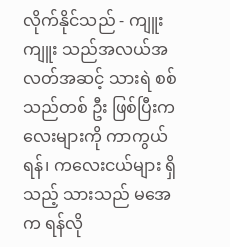လိုက်နိုင်သည် - ကျူးကျူး သည်အလယ်အလတ်အဆင့် သားရဲ စစ်သည်တစ် ဦး ဖြစ်ပြီးကလေးများကို ကာကွယ်ရန်၊ ကလေးငယ်များ ရှိသည့် သားသည် မအေက ရန်လို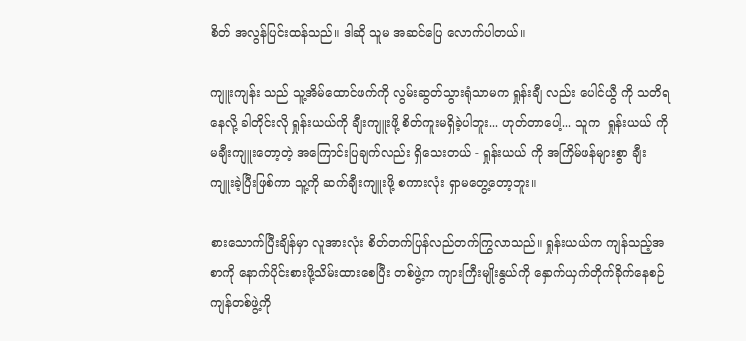စိတ် အလွန်ပြင်းထန်သည်။ ဒါဆို သူမ အဆင်ပြေ လောက်ပါတယ်။

ကျူးကျန်း သည် သူ့အိမ်ထောင်ဖက်ကို လွမ်းဆွတ်သွားရုံသာမက ရှုန်းချီ လည်း ပေါင်ယွီ ကို သတိရနေလို့ ခါတိုင်းလို ရှုန်းယယ်ကို ချီးကျူးဖို့ စိတ်ကူးမရှိခဲ့ပါဘူး... ဟုတ်တာပေါ့... သူက  ရှုန်းယယ် ကို မချီးကျူးတော့တဲ့ အကြောင်းပြချက်လည်း ရှိသေးတယ် - ရှုန်းယယ် ကို အကြိမ်ဖန်များစွာ ချီးကျူးခဲ့ပြီးဖြစ်ကာ သူ့ကို ဆက်ချီးကျူးဖို့ စကားလုံး ရှာမတွေ့တော့ဘူး။

စားသောက်ပြီးချိန်မှာ လူအားလုံး စိတ်တက်ပြန်လည်တက်ကြွလာသည်။ ရှုန်းယယ်က ကျန်သည့်အစာကို နောက်ပိုင်းစားဖို့သိမ်းထားစေပြီး တစ်ဖွဲ့က ကျားကြီးမျိုးနွယ်ကို နှောက်ယှက်တိုက်ခိုက်နေစဉ် ကျန်တစ်ဖွဲ့ကို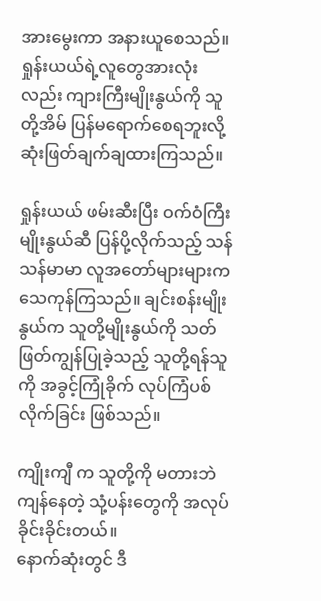အားမွေးကာ အနားယူစေသည်။ ရှုန်းယယ်ရဲ့လူတွေအားလုံးလည်း ကျားကြီးမျိုးနွယ်ကို သူတို့အိမ် ပြန်မရောက်စေရဘူးလို့ ဆုံးဖြတ်ချက်ချထားကြသည်။

ရှုန်းယယ် ဖမ်းဆီးပြီး ဝက်ဝံကြီးမျိုးနွယ်ဆီ ပြန်ပို့လိုက်သည့် သန်သန်မာမာ လူအတော်များများက သေကုန်ကြသည်။ ချင်းစန်းမျိုးနွယ်က သူတို့မျိုးနွယ်ကို သတ်ဖြတ်ကျွန်ပြုခဲ့သည့် သူတို့ရန်သူကို အခွင့်ကြုံခိုက် လုပ်ကြံပစ်လိုက်ခြင်း ဖြစ်သည်။

ကျိုးကျီ က သူတို့ကို မတားဘဲ ကျန်နေတဲ့ သုံ့ပန်းတွေကို အလုပ်ခိုင်းခိုင်းတယ်။
နောက်ဆုံးတွင် ဒီ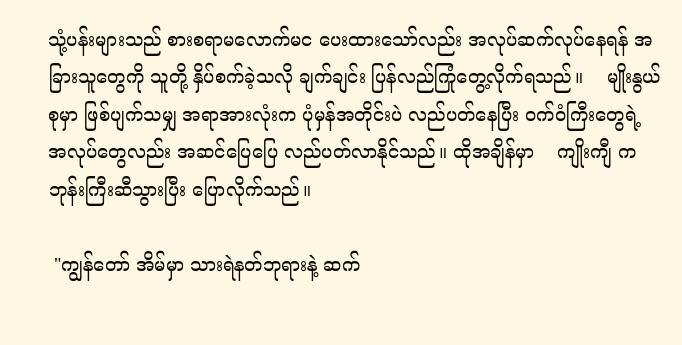သုံ့ပန်းများသည် စားစရာမလောက်မင ပေးထားသော်လည်း အလုပ်ဆက်လုပ်နေရန် အခြားသူတွေကို သူတို့ နှိပ်စက်ခဲ့သလို ချက်ချင်း ပြန်လည်ကြုံတွေ့လိုက်ရသည်။    မျိုးနွယ်စုမှာ ဖြစ်ပျက်သမျှ အရာအားလုံးက ပုံမှန်အတိုင်းပဲ လည်ပတ်နေပြီး ဝက်ဝံကြီးတွေရဲ့ အလုပ်တွေလည်း အဆင်ပြေပြေ လည်ပတ်လာနိုင်သည်။ ထိုအချိန်မှာ    ကျိုးကျီ က ဘုန်းကြီးဆီသွားပြီး ပြောလိုက်သည်။

 "ကျွန်တော် အိမ်မှာ သားရဲနတ်ဘုရားနဲ့ ဆက်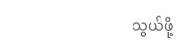သွယ်ဖို့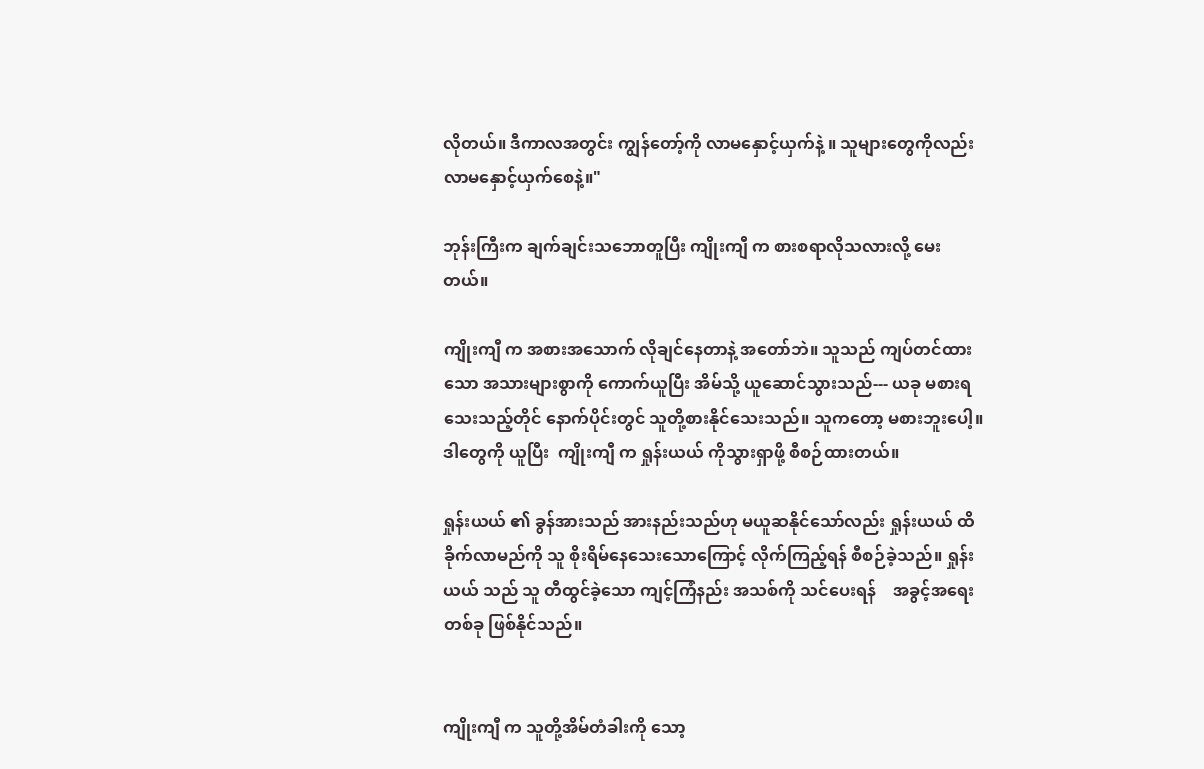လိုတယ်။ ဒီကာလအတွင်း ကျွန်တော့်ကို လာမနှောင့်ယှက်နဲ့ ။ သူများတွေကိုလည်း လာမနှောင့်ယှက်စေနဲ့။"

ဘုန်းကြီးက ချက်ချင်းသဘောတူပြီး ကျိုးကျီ က စားစရာလိုသလားလို့ မေးတယ်။

ကျိုးကျီ က အစားအသောက် လိုချင်နေတာနဲ့ အတော်ဘဲ။ သူသည် ကျပ်တင်ထားသော အသားများစွာကို ကောက်ယူပြီး အိမ်သို့ ယူဆောင်သွားသည်--- ယခု မစားရသေးသည့်တိုင် နောက်ပိုင်းတွင် သူတို့စားနိုင်သေးသည်။ သူကတော့ မစားဘူးပေါ့။ ဒါတွေကို ယူပြီး  ကျိုးကျီ က ရှုန်းယယ် ကိုသွားရှာဖို့ စီစဉ်ထားတယ်။

ရှုန်းယယ် ၏ ခွန်အားသည် အားနည်းသည်ဟု မယူဆနိုင်သော်လည်း ရှုန်းယယ် ထိခိုက်လာမည်ကို သူ စိုးရိမ်နေသေးသောကြောင့် လိုက်ကြည့်ရန် စီစဉ်ခဲ့သည်။ ရှုန်းယယ် သည် သူ တီထွင်ခဲ့သော ကျင့်ကြံနည်း အသစ်ကို သင်ပေးရန်    အခွင့်အရေး တစ်ခု ဖြစ်နိုင်သည်။


ကျိုးကျီ က သူတို့အိမ်တံခါးကို သော့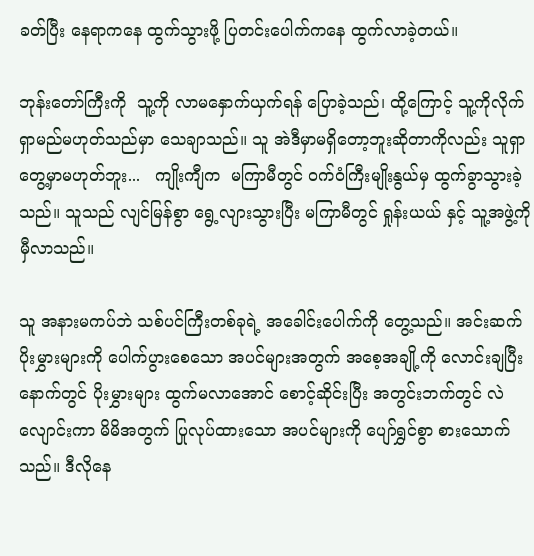ခတ်ပြီး နေရာကနေ ထွက်သွားဖို့ ပြတင်းပေါက်ကနေ ထွက်လာခဲ့တယ်။

ဘုန်းတော်ကြီးကို  သူ့ကို လာမနှောက်ယှက်ရန် ပြောခဲ့သည်၊ ထို့ကြောင့် သူ့ကိုလိုက်ရှာမည်မဟုတ်သည်မှာ သေချာသည်။ သူ အဲဒီမှာမရှိတော့ဘူးဆိုတာကိုလည်း သူရှာတွေ့မှာမဟုတ်ဘူး...   ကျိုးကျီက  မကြာမီတွင် ဝက်ဝံကြီးမျိုးနွယ်မှ ထွက်ခွာသွားခဲ့သည်။ သူသည် လျင်မြန်စွာ ရွေ့လျားသွားပြီး မကြာမီတွင် ရှုန်းယယ် နှင့် သူ့အဖွဲ့ကို မှီလာသည်။

သူ အနားမကပ်ဘဲ သစ်ပင်ကြီးတစ်ခုရဲ့ အခေါင်းပေါက်ကို တွေ့သည်။ အင်းဆက်ပိုးမွှားများကို ပေါက်ပွားစေသော အပင်များအတွက် အစေ့အချို့ကို လောင်းချပြီးနောက်တွင် ပိုးမွှားများ ထွက်မလာအောင် စောင့်ဆိုင်းပြီး အတွင်းဘက်တွင် လဲလျောင်းကာ မိမိအတွက် ပြုလုပ်ထားသော အပင်များကို ပျော်ရွှင်စွာ စားသောက်သည်။ ဒီလိုနေ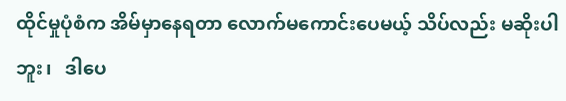ထိုင်မှုပုံစံက အိမ်မှာနေရတာ လောက်မကောင်းပေမယ့် သိပ်လည်း မဆိုးပါဘူး၊   ဒါပေ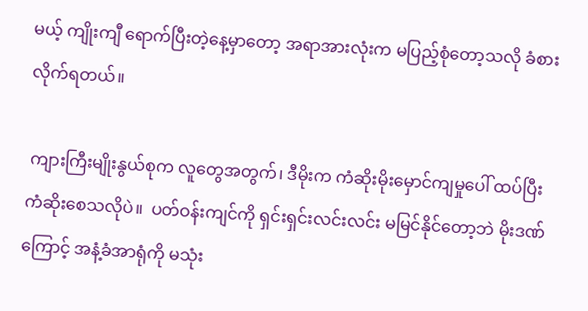မယ့် ကျိုးကျီ ရောက်ပြီးတဲ့နေ့မှာတော့ အရာအားလုံးက မပြည့်စုံတော့သလို ခံစားလိုက်ရတယ်။

 ကျားကြီးမျိုးနွယ်စုက လူတွေအတွက်၊ ဒီမိုးက ကံဆိုးမိုးမှောင်ကျမှုပေါ် ထပ်ပြီး ကံဆိုးစေသလိုပဲ။  ပတ်ဝန်းကျင်ကို ရှင်းရှင်းလင်းလင်း မမြင်နိုင်တော့ဘဲ မိုးဒဏ်ကြောင့် အနံ့ခံအာရုံကို မသုံး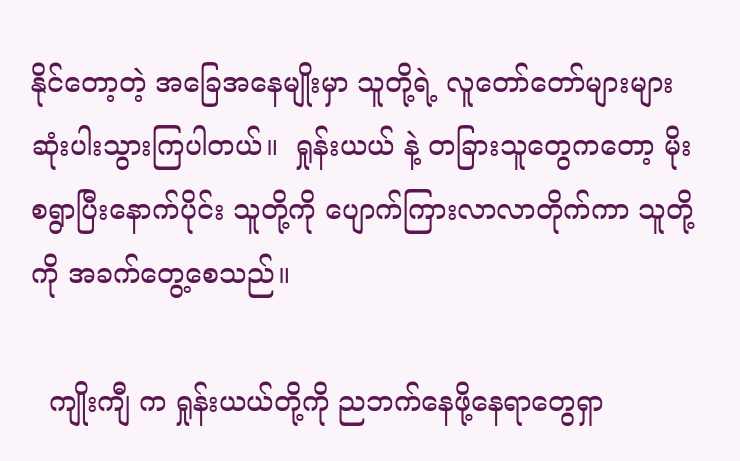နိုင်တော့တဲ့ အခြေအနေမျိုးမှာ သူတို့ရဲ့ လူတော်တော်များများ ဆုံးပါးသွားကြပါတယ်။  ရှုန်းယယ် နဲ့ တခြားသူတွေကတော့ မိုးစရွာပြီးနောက်ပိုင်း သူတို့ကို ပျောက်ကြားလာလာတိုက်ကာ သူတို့ကို အခက်တွေ့စေသည်။

  ကျိုးကျီ က ရှုန်းယယ်တို့ကို ညဘက်နေဖို့နေရာတွေရှာ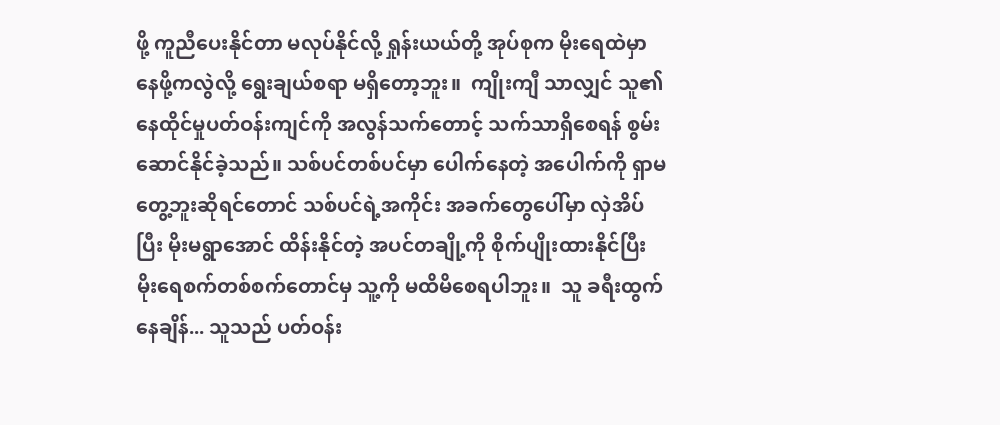ဖို့ ကူညီပေးနိုင်တာ မလုပ်နိုင်လို့ ရှုန်းယယ်တို့ အုပ်စုက မိုးရေထဲမှာနေဖို့ကလွဲလို့ ရွေးချယ်စရာ မရှိတော့ဘူး။  ကျိုးကျီ သာလျှင် သူ၏နေထိုင်မှုပတ်ဝန်းကျင်ကို အလွန်သက်တောင့် သက်သာရှိစေရန် စွမ်းဆောင်နိုင်ခဲ့သည်။ သစ်ပင်တစ်ပင်မှာ ပေါက်နေတဲ့ အပေါက်ကို ရှာမတွေ့ဘူးဆိုရင်တောင် သစ်ပင်ရဲ့အကိုင်း အခက်တွေပေါ်မှာ လှဲအိပ်ပြီး မိုးမရွာအောင် ထိန်းနိုင်တဲ့ အပင်တချို့ကို စိုက်ပျိုးထားနိုင်ပြီး မိုးရေစက်တစ်စက်တောင်မှ သူ့ကို မထိမိစေရပါဘူး။  သူ ခရီးထွက်နေချိန်... သူသည် ပတ်ဝန်း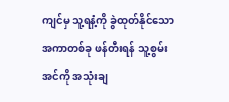ကျင်မှ သူ့ရနံ့ကို ခွဲထုတ်နိုင်သော အကာတစ်ခု ဖန်တီးရန် သူ့စွမ်းအင်ကို အသုံးချ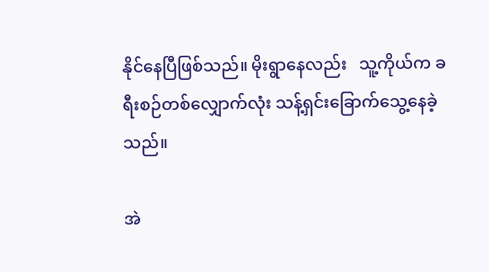နိုင်နေပြီဖြစ်သည်။ မိုးရွာနေလည်း   သူ့ကိုယ်က ခရီးစဉ်တစ်လျှောက်လုံး သန့်ရှင်းခြောက်သွေ့နေခဲ့သည်။

အဲ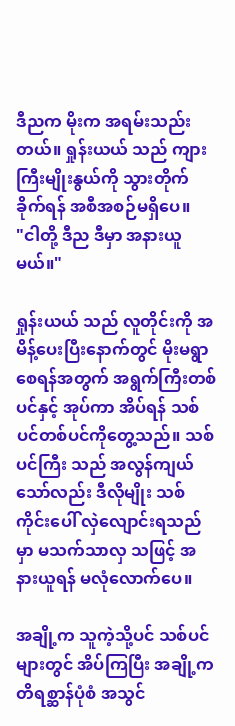ဒီညက မိုးက အရမ်းသည်းတယ်။ ရှုန်းယယ် သည် ကျားကြီးမျိုးနွယ်ကို သွားတိုက်ခိုက်ရန် အစီအစဉ်မရှိပေ။
"ငါတို့ ဒီည ဒီမှာ အနားယူမယ်။"

ရှုန်းယယ် သည် လူတိုင်းကို အမိန့်ပေးပြီးနောက်တွင် မိုးမရွာစေရန်အတွက် အရွက်ကြီးတစ်ပင်နှင့် အုပ်ကာ အိပ်ရန် သစ်ပင်တစ်ပင်ကိုတွေ့သည်။ သစ်ပင်ကြီး သည် အလွန်ကျယ်သော်လည်း ဒီလိုမျိုး သစ်ကိုင်းပေါ် လှဲလျောင်းရသည်မှာ မသက်သာလှ သဖြင့် အနားယူရန် မလုံလောက်ပေ။

အချို့က သူကဲ့သို့ပင် သစ်ပင်များတွင် အိပ်ကြပြီး အချို့က တိရစ္ဆာန်ပုံစံ အသွင်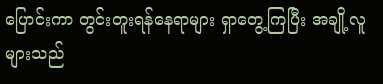ပြောင်းကာ တွင်းတူးရန်နေရာများ ရှာတွေ့ကြပြီး အချို့လူများသည်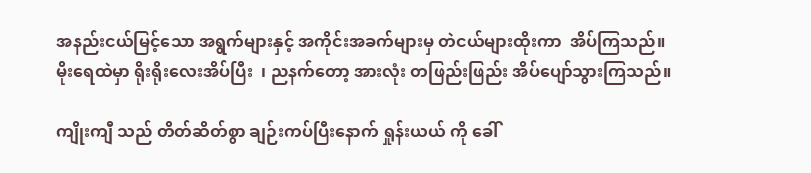အနည်းငယ်မြင့်သော အရွက်များနှင့် အကိုင်းအခက်များမှ တဲငယ်များထိုးကာ  အိပ်ကြသည်။ မိုးရေထဲမှာ ရိုးရိုးလေးအိပ်ပြီး  ၊ ညနက်တော့ အားလုံး တဖြည်းဖြည်း အိပ်ပျော်သွားကြသည်။

ကျိုးကျီ သည် တိတ်ဆိတ်စွာ ချဉ်းကပ်ပြီးနောက် ရှုန်းယယ် ကို ခေါ်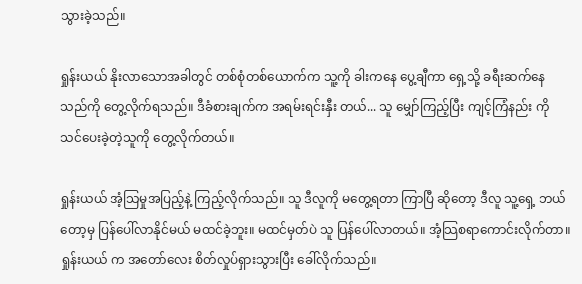သွားခဲ့သည်။

ရှုန်းယယ် နိုးလာသောအခါတွင် တစ်စုံတစ်ယောက်က သူ့ကို ခါးကနေ ပွေ့ချီကာ ရှေ့သို့ ခရီးဆက်နေသည်ကို တွေ့လိုက်ရသည်။ ဒီခံစားချက်က အရမ်းရင်းနှီး တယ်... သူ မျှော်ကြည့်ပြီး ကျင့်ကြံနည်း ကို သင်ပေးခဲ့တဲ့သူကို တွေ့လိုက်တယ်။

ရှုန်းယယ် အံ့သြမှုအပြည့်နဲ့ ကြည့်လိုက်သည်။ သူ ဒီလူကို မတွေ့ရတာ ကြာပြီ ဆိုတော့ ဒီလူ သူ့ရှေ့ ဘယ်တော့မှ ပြန်ပေါ်လာနိုင်မယ် မထင်ခဲ့ဘူး။ မထင်မှတ်ပဲ သူ ပြန်ပေါ်လာတယ်။ အံ့သြစရာကောင်းလိုက်တာ။ ရှုန်းယယ် က အတော်လေး စိတ်လှုပ်ရှားသွားပြီး ခေါ်လိုက်သည်။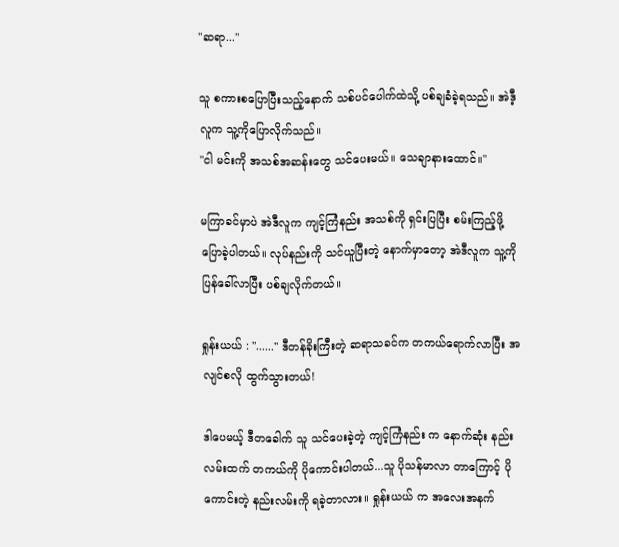"ဆရာ..."

သူ စကားစပြောပြီးသည့်နောက် သစ်ပင်ပေါက်ထဲသို့ ပစ်ချခံခဲ့ရသည်။ အဲဒီ့လူက သူ့ကိုပြောလိုက်သည်။
"ငါ မင်းကို အသစ်အဆန်းတွေ သင်ပေးမယ်။ သေချာနားထောင်။"

မကြာခင်မှာပဲ အဲဒီလူက ကျင့်ကြံနည်း အသစ်ကို ရှင်းပြပြီး စမ်းကြည့်ဖို့ ပြောခဲ့ပါတယ်။ လုပ်နည်းကို သင်ယူပြီးတဲ့ နောက်မှာတော့ အဲဒီလူက သူ့ကို ပြန်ခေါ်လာပြီး ပစ်ချလိုက်တယ်။

ရှုန်းယယ် : "......" ဒီတန်ခိုးကြီးတဲ့ ဆရာသခင်က တကယ်ရောက်လာပြီး အလျင်စလို ထွက်သွားတယ်!

ဒါပေမယ့် ဒီတခေါက် သူ သင်ပေးခဲ့တဲ့ ကျင့်ကြံနည်း က နောက်ဆုံး နည်းလမ်းထက် တကယ်ကို ပိုကောင်းပါတယ်...သူ ပိုသန်မာလာ တာကြောင့် ပိုကောင်းတဲ့ နည်းလမ်းကို ရခဲ့တာလား။ ရှုန်းယယ် က အလေးအနက်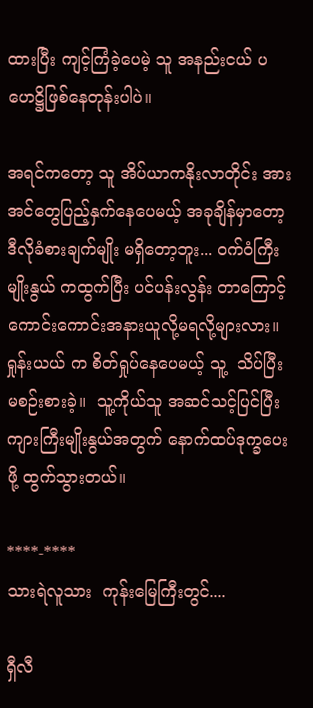ထားပြီး ကျင့်ကြံခဲ့ပေမဲ့ သူ အနည်းငယ် ပဟေဋ္ဌိဖြစ်နေတုန်းပါပဲ။

အရင်ကတော့ သူ အိပ်ယာကနိုးလာတိုင်း အားအင်တွေပြည့်နှက်နေပေမယ့် အခုချိန်မှာတော့ ဒီလိုခံစားချက်မျိုး မရှိတော့ဘူး... ဝက်ဝံကြီး မျိုးနွယ် ကထွက်ပြီး ပင်ပန်းလွန်း တာကြောင့် ကောင်းကောင်းအနားယူလို့မရလို့များလား။ ရှုန်းယယ် က စိတ်ရှုပ်နေပေမယ့် သူ့  သိပ်ပြီး မစဉ်းစားခဲ့။  သူ့ကိုယ်သူ အဆင်သင့်ပြင်ပြီး ကျားကြီးမျိုးနွယ်အတွက် နောက်ထပ်ဒုက္ခပေးဖို့ ထွက်သွားတယ်။

****-****
သားရဲလူသား  ကုန်းမြေကြီးတွင်....

ရှီလီ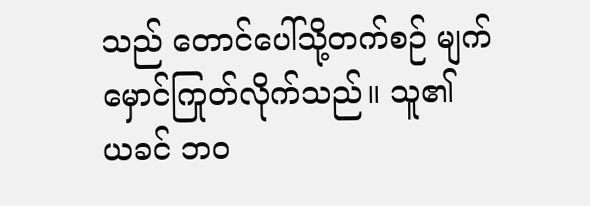သည် တောင်ပေါ်သို့တက်စဉ် မျက်မှောင်ကြုတ်လိုက်သည်။ သူ၏ ယခင် ဘဝ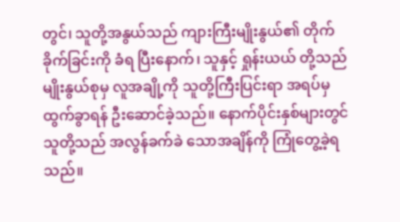တွင်၊ သူတို့အနွယ်သည် ကျားကြီးမျိုးနွယ်၏ တိုက်ခိုက်ခြင်းကို ခံရ ပြီးနောက်၊ သူနှင့် ရှုန်းယယ် တို့သည် မျိုးနွယ်စုမှ လူအချို့ကို သူတို့ကြီးပြင်းရာ အရပ်မှ ထွက်ခွာရန် ဦးဆောင်ခဲ့သည်။ နောက်ပိုင်းနှစ်များတွင် သူတို့သည် အလွန်ခက်ခဲ သောအချိန်ကို ကြုံတွေ့ခဲ့ရသည်။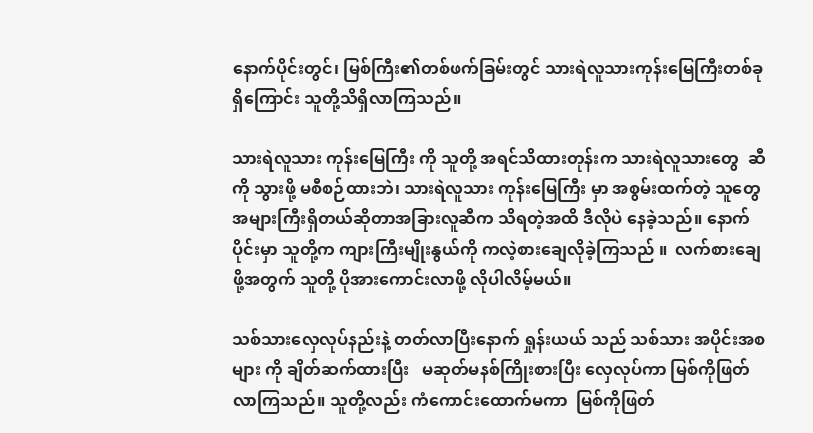နောက်ပိုင်းတွင်၊ မြစ်ကြီး၏တစ်ဖက်ခြမ်းတွင် သားရဲလူသားကုန်းမြေကြီးတစ်ခုရှိကြောင်း သူတို့သိရှိလာကြသည်။

သားရဲလူသား ကုန်းမြေကြီး ကို သူတို့ အရင်သိထားတုန်းက သားရဲလူသားတွေ  ဆီကို သွားဖို့ မစီစဉ်ထားဘဲ၊ သားရဲလူသား ကုန်းမြေကြီး မှာ အစွမ်းထက်တဲ့ သူတွေ အများကြီးရှိတယ်ဆိုတာအခြားလူဆီက သိရတဲ့အထိ ဒီလိုပဲ နေခဲ့သည်။ နောက်ပိုင်းမှာ သူတို့က ကျားကြီးမျိုးနွယ်ကို ကလဲ့စားချေလိုခဲ့ကြသည် ။  လက်စားချေဖို့အတွက် သူတို့ ပိုအားကောင်းလာဖို့ လိုပါလိမ့်မယ်။

သစ်သားလှေလုပ်နည်းနဲ့ တတ်လာပြီးနောက် ရှုန်းယယ် သည် သစ်သား အပိုင်းအစများ ကို ချိတ်ဆက်ထားပြီး   မဆုတ်မနစ်ကြိုးစားပြီး လှေလုပ်ကာ မြစ်ကိုဖြတ်လာကြသည်။ သူတို့လည်း ကံကောင်းထောက်မကာ  မြစ်ကိုဖြတ်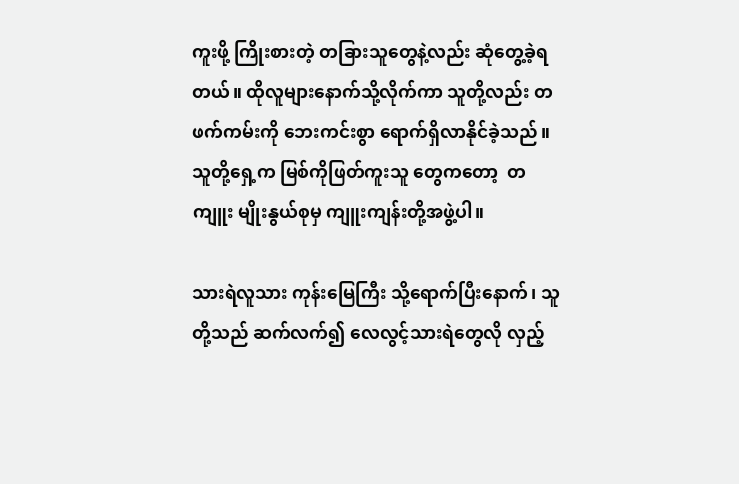ကူးဖို့ ကြိုးစားတဲ့ တခြားသူတွေနဲ့လည်း ဆုံတွေ့ခဲ့ရတယ်။ ထိုလူများနောက်သို့လိုက်ကာ သူတို့လည်း တဖက်ကမ်းကို ဘေးကင်းစွာ ရောက်ရှိလာနိုင်ခဲ့သည်။ သူတို့ရှေ့က မြစ်ကိုဖြတ်ကူးသူ တွေကတော့  တကျူး မျိုးနွယ်စုမှ ကျူးကျန်းတို့အဖွဲ့ပါ။

သားရဲလူသား ကုန်းမြေကြီး သို့ရောက်ပြီးနောက်၊ သူတို့သည် ဆက်လက်၍ လေလွင့်သားရဲတွေလို လှည့်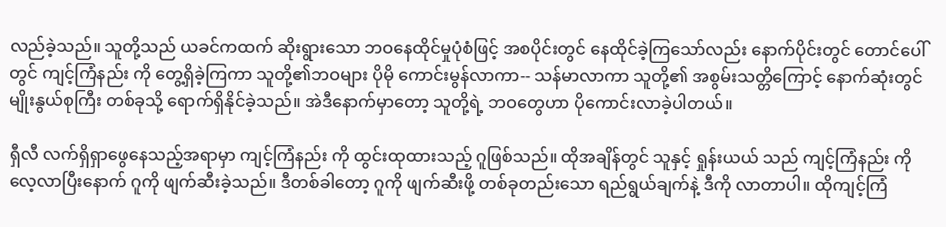လည်ခဲ့သည်။ သူတို့သည် ယခင်ကထက် ဆိုးရွားသော ဘဝနေထိုင်မှုပုံစံဖြင့် အစပိုင်းတွင် နေထိုင်ခဲ့ကြသော်လည်း နောက်ပိုင်းတွင် တောင်ပေါ်တွင် ကျင့်ကြံနည်း ကို တွေ့ရှိခဲ့ကြကာ သူတို့၏ဘဝများ ပိုမို ကောင်းမွန်လာကာ-- သန်မာလာကာ သူတို့၏ အစွမ်းသတ္တိကြောင့် နောက်ဆုံးတွင် မျိုးနွယ်စုကြီး တစ်ခုသို့ ရောက်ရှိနိုင်ခဲ့သည်။ အဲဒီနောက်မှာတော့ သူတို့ရဲ့ ဘဝတွေဟာ ပိုကောင်းလာခဲ့ပါတယ်။

ရှီလီ လက်ရှိရှာဖွေနေသည့်အရာမှာ ကျင့်ကြံနည်း ကို ထွင်းထုထားသည့် ဂူဖြစ်သည်။ ထိုအချိန်တွင် သူနှင့် ရှုန်းယယ် သည် ကျင့်ကြံနည်း ကို လေ့လာပြီးနောက် ဂူကို ဖျက်ဆီးခဲ့သည်။ ဒီတစ်ခါတော့ ဂူကို ဖျက်ဆီးဖို့ တစ်ခုတည်းသော ရည်ရွယ်ချက်နဲ့ ဒီကို လာတာပါ။ ထိုကျင့်ကြံ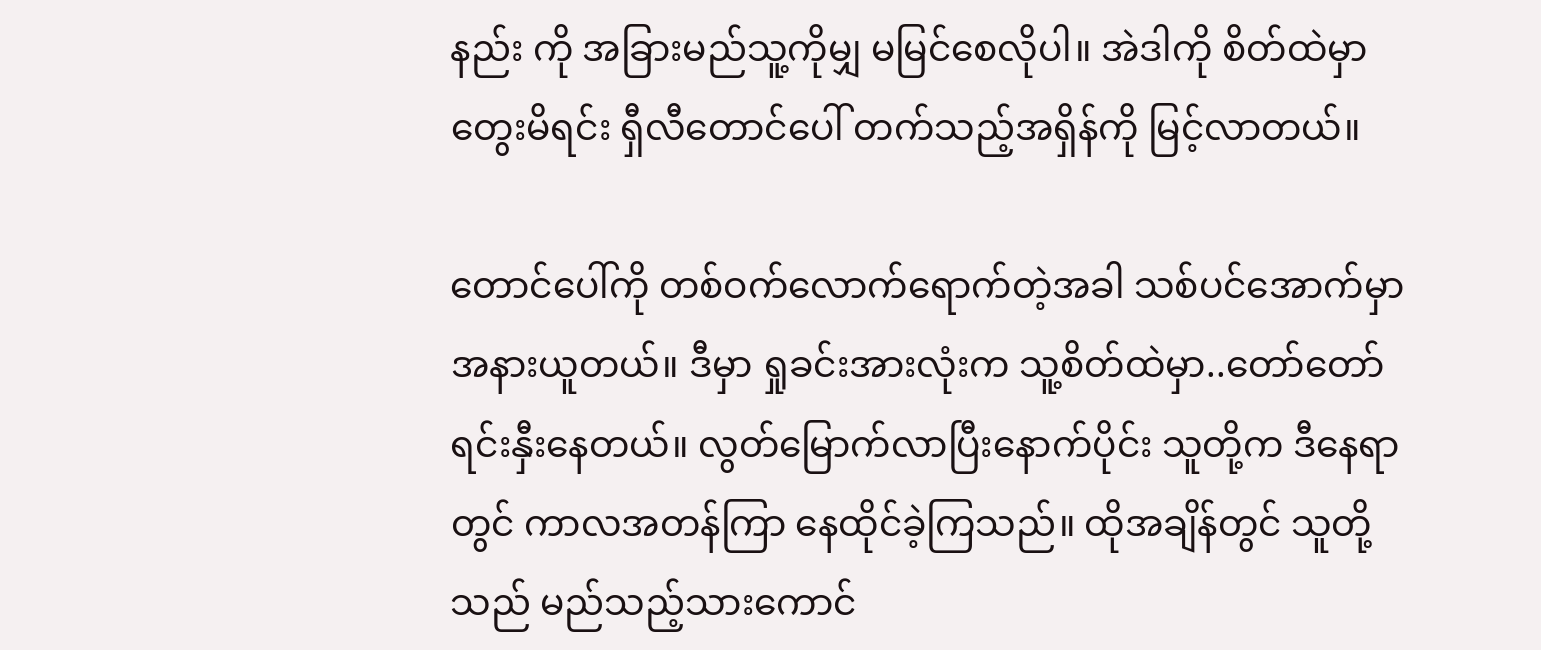နည်း ကို အခြားမည်သူ့ကိုမျှ မမြင်စေလိုပါ။ အဲဒါကို စိတ်ထဲမှာ တွေးမိရင်း ရှီလီတောင်ပေါ် တက်သည့်အရှိန်ကို မြင့်လာတယ်။

တောင်ပေါ်ကို တစ်ဝက်လောက်ရောက်တဲ့အခါ သစ်ပင်အောက်မှာ အနားယူတယ်။ ဒီမှာ ရှုခင်းအားလုံးက သူ့စိတ်ထဲမှာ..တော်တော်ရင်းနှီးနေတယ်။ လွတ်မြောက်လာပြီးနောက်ပိုင်း သူတို့က ဒီနေရာတွင် ကာလအတန်ကြာ နေထိုင်ခဲ့ကြသည်။ ထိုအချိန်တွင် သူတို့သည် မည်သည့်သားကောင်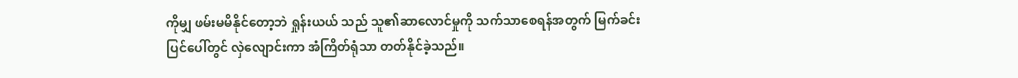ကိုမျှ ဖမ်းမမိနိုင်တော့ဘဲ ရှုန်းယယ် သည် သူ၏ဆာလောင်မှုကို သက်သာစေရန်အတွက် မြက်ခင်းပြင်ပေါ်တွင် လှဲလျောင်းကာ အံကြိတ်ရုံသာ တတ်နိုင်ခဲ့သည်။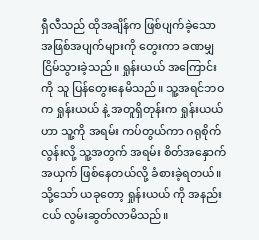ရှီလီသည် ထိုအချိန်က ဖြစ်ပျက်ခဲ့သော အဖြစ်အပျက်များကို တွေးကာ ခဏမျှ ငြိမ်သွားခဲ့သည်။ ရှုန်းယယ် အကြောင်းကို သူ ပြန်တွေးနေမိသည်။ သူ့အရင်ဘဝက ရှုန်းယယ် နဲ့ အတူရှိတုန်းက ရှုန်းယယ် ဟာ သူ့ကို အရမ်း ကပ်တွယ်ကာ ဂရုစိုက်လွန်းလို့ သူ့အတွက် အရမ်း စိတ်အနှောက်အယှက် ဖြစ်နေတယ်လို့ ခံစားခဲ့ရတယ်။ သို့သော် ယခုတော့ ရှုန်းယယ် ကို အနည်းငယ် လွမ်းဆွတ်လာမိသည်။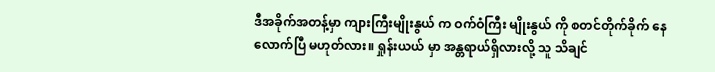ဒီအခိုက်အတန့်မှာ ကျားကြီးမျိုးနွယ် က ဝက်ဝံကြီး မျိုးနွယ် ကို စတင်တိုက်ခိုက် နေလောက်ပြီ မဟုတ်လား။ ရှုန်းယယ် မှာ အန္တရာယ်ရှိလားလို့ သူ သိချင်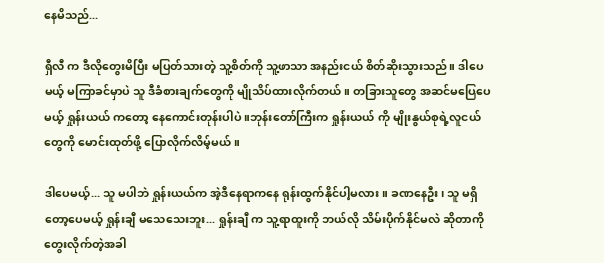နေမိသည်...

ရှီလီ က ဒီလိုတွေးမိပြီး မပြတ်သားတဲ့ သူ့စိတ်ကို သူ့ဖာသာ အနည်းငယ် စိတ်ဆိုးသွားသည်။ ဒါပေမယ့် မကြာခင်မှာပဲ သူ ဒီခံစားချက်တွေကို မျိုသိပ်ထားလိုက်တယ်။ တခြားသူတွေ အဆင်မပြေပေမယ့် ရှုန်းယယ် ကတော့ နေကောင်းတုန်းပါပဲ ။ဘုန်းတော်ကြီးက ရှုန်းယယ် ကို မျိုးနွယ်စုရဲ့လူငယ်တွေကို မောင်းထုတ်ဖို့ ပြောလိုက်လိမ့်မယ်။

ဒါပေမယ့်... သူ မပါဘဲ ရှုန်းယယ်က အဲ့ဒီနေရာကနေ ရုန်းထွက်နိုင်ပါ့မလား။ ခဏနေဦး၊ သူ မရှိတော့ပေမယ့် ရှုန်းချီ မသေသေးဘူး... ရှုန်းချီ က သူ့ရာထူးကို ဘယ်လို သိမ်းပိုက်နိုင်မလဲ ဆိုတာကို တွေးလိုက်တဲ့အခါ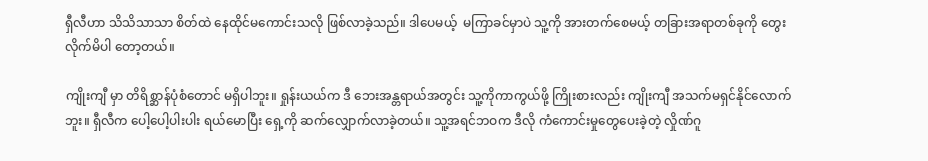ရှီလီဟာ သိသိသာသာ စိတ်ထဲ နေထိုင်မကောင်းသလို ဖြစ်လာခဲ့သည်။ ဒါပေမယ့်  မကြာခင်မှာပဲ သူ့ကို အားတက်စေမယ့် တခြားအရာတစ်ခုကို တွေးလိုက်မိပါ တော့တယ်။

ကျိုးကျီ မှာ တိရိစ္ဆာန်ပုံစံတောင် မရှိပါဘူး။ ရှုန်းယယ်က ဒီ ဘေးအန္တရာယ်အတွင်း သူ့ကိုကာကွယ်ဖို့ ကြိုးစားလည်း ကျိုးကျီ အသက်မရှင်နိုင်လောက်ဘူး။ ရှီလီက ပေါ့ပေါ့ပါးပါး ရယ်မောပြီး ရှေ့ကို ဆက်လျှောက်လာခဲ့တယ်။ သူ့အရင်ဘဝက ဒီလို ကံကောင်းမှုတွေပေးခဲ့တဲ့ လှိုဏ်ဂူ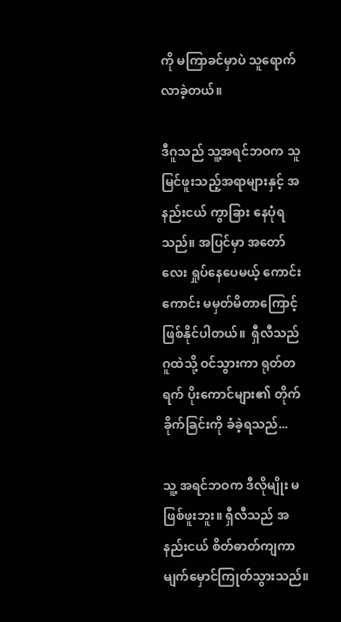ကို မကြာခင်မှာပဲ သူရောက်လာခဲ့တယ်။

ဒီဂူသည် သူ့အရင်ဘဝက သူ မြင်ဖူးသည့်အရာများနှင့် အနည်းငယ် ကွာခြား နေပုံရသည်။ အပြင်မှာ အတော်လေး ရှုပ်နေပေမယ့် ကောင်းကောင်း မမှတ်မိတာကြောင့် ဖြစ်နိုင်ပါတယ်။  ရှီလီသည် ဂူထဲသို့ ဝင်သွားကာ ရုတ်တရက် ပိုးကောင်များ၏ တိုက်ခိုက်ခြင်းကို ခံခဲ့ရသည်...

သူ့ အရင်ဘဝက ဒီလိုမျိုး မဖြစ်ဖူးဘူး။ ရှီလီသည် အနည်းငယ် စိတ်ဓာတ်ကျကာ မျက်မှောင်ကြုတ်သွားသည်။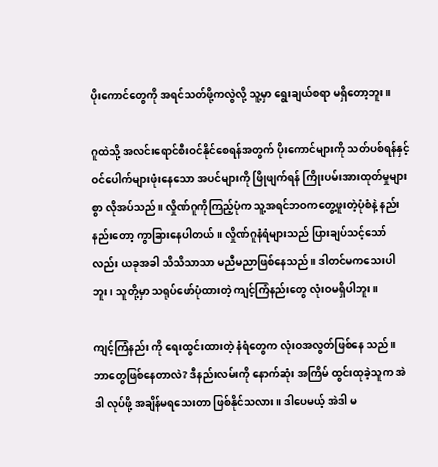ပိုးကောင်တွေကို အရင်သတ်ဖို့ကလွဲလို့ သူ့မှာ ရွေးချယ်စရာ မရှိတော့ဘူး။

ဂူထဲသို့ အလင်းရောင်စီးဝင်နိုင်စေရန်အတွက် ပိုးကောင်များကို သတ်ပစ်ရန်နှင့် ဝင်ပေါက်များဖုံးနေသော အပင်များကို ဖြိုဖျက်ရန် ကြိုးပမ်းအားထုတ်မှုများစွာ လိုအပ်သည်။ လှိုဏ်ဂူကိုကြည့်ပုံက သူ့အရင်ဘဝကတွေ့ဖူးတဲ့ပုံစံနဲ့ နည်းနည်းတော့ ကွာခြားနေပါတယ်။ လှိုဏ်ဂူနံရံများသည် ပြားချပ်သင့်သော်လည်း ယခုအခါ သိသိသာသာ မညီမညာဖြစ်နေသည်။ ဒါတင်မကသေးပါဘူး၊ သူတို့မှာ သရုပ်ဖော်ပုံထားတဲ့ ကျင့်ကြံနည်းတွေ လုံးဝမရှိပါဘူး။

ကျင့်ကြံနည်း ကို ရေးထွင်းထားတဲ့ နံရံတွေက လုံးဝအလွတ်ဖြစ်နေ သည်။ ဘာတွေဖြစ်နေတာလဲ? ဒီနည်းလမ်းကို နောက်ဆုံး အကြိမ် ထွင်းထုခဲ့သူက အဲဒါ လုပ်ဖို့ အချိန်မရသေးတာ ဖြစ်နိုင်သလား။ ဒါပေမယ့် အဲဒါ မ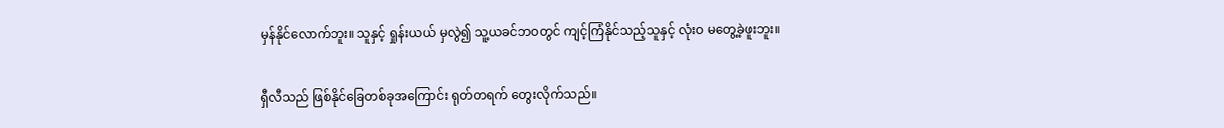မှန်နိုင်လောက်ဘူး။ သူနှင့် ရှုန်းယယ် မှလွဲ၍ သူ့ယခင်ဘဝတွင် ကျင့်ကြံနိုင်သည့်သူနှင့် လုံးဝ မတွေ့ခဲ့ဖူးဘူး။

ရှီလီသည် ဖြစ်နိုင်ခြေတစ်ခုအကြောင်း ရုတ်တရက် တွေးလိုက်သည်။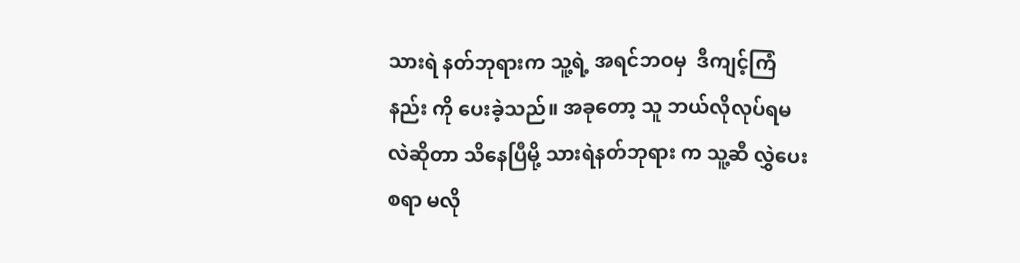သားရဲ နတ်ဘုရားက သူ့ရဲ့ အရင်ဘဝမှ  ဒီကျင့်ကြံနည်း ကို ပေးခဲ့သည်။ အခုတော့ သူ ဘယ်လိုလုပ်ရမလဲဆိုတာ သိနေပြီမို့ သားရဲနတ်ဘုရား က သူ့ဆီ လွှဲပေးစရာ မလို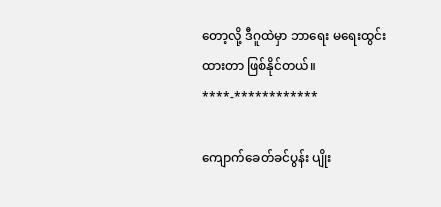တော့လို့ ဒီဂူထဲမှာ ဘာရေး မရေးထွင်းထားတာ ဖြစ်နိုင်တယ်။
****-************

ကျောက်ခေတ်ခင်ပွန်း ပျိုး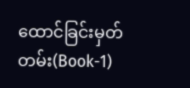ထောင်ခြင်းမှတ်တမ်း(Book-1)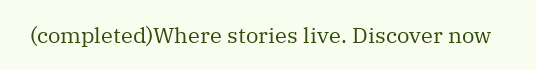(completed)Where stories live. Discover now